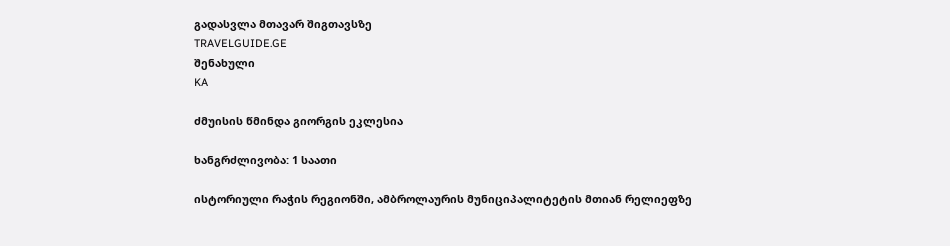გადასვლა მთავარ შიგთავსზე
TRAVELGUIDE.GE
შენახული
KA

ძმუისის წმინდა გიორგის ეკლესია

ხანგრძლივობა: 1 საათი

ისტორიული რაჭის რეგიონში, ამბროლაურის მუნიციპალიტეტის მთიან რელიეფზე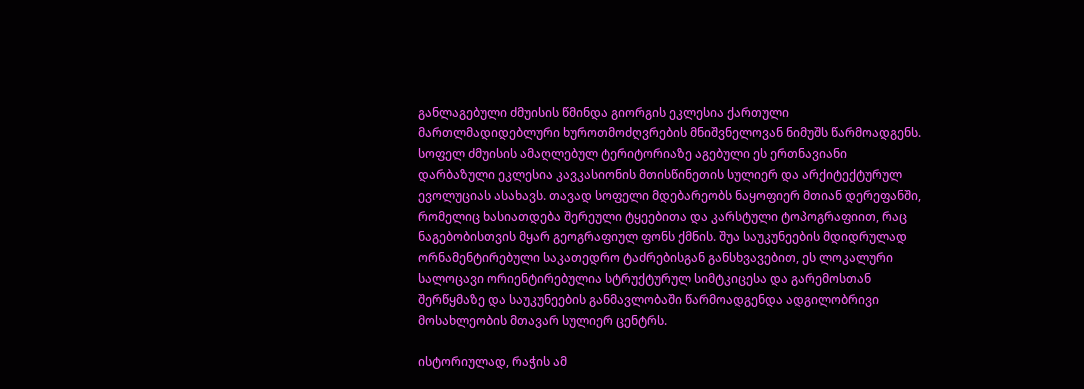განლაგებული ძმუისის წმინდა გიორგის ეკლესია ქართული მართლმადიდებლური ხუროთმოძღვრების მნიშვნელოვან ნიმუშს წარმოადგენს. სოფელ ძმუისის ამაღლებულ ტერიტორიაზე აგებული ეს ერთნავიანი დარბაზული ეკლესია კავკასიონის მთისწინეთის სულიერ და არქიტექტურულ ევოლუციას ასახავს. თავად სოფელი მდებარეობს ნაყოფიერ მთიან დერეფანში, რომელიც ხასიათდება შერეული ტყეებითა და კარსტული ტოპოგრაფიით, რაც ნაგებობისთვის მყარ გეოგრაფიულ ფონს ქმნის. შუა საუკუნეების მდიდრულად ორნამენტირებული საკათედრო ტაძრებისგან განსხვავებით, ეს ლოკალური სალოცავი ორიენტირებულია სტრუქტურულ სიმტკიცესა და გარემოსთან შერწყმაზე და საუკუნეების განმავლობაში წარმოადგენდა ადგილობრივი მოსახლეობის მთავარ სულიერ ცენტრს.

ისტორიულად, რაჭის ამ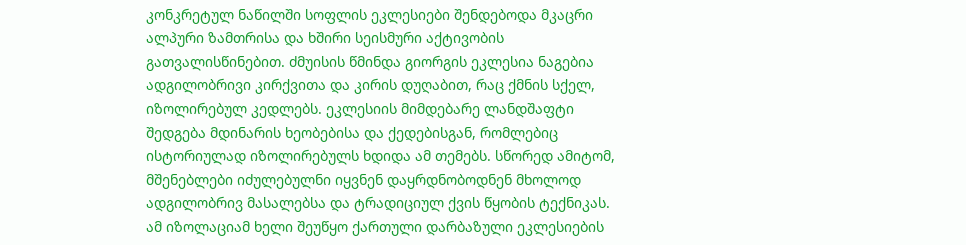კონკრეტულ ნაწილში სოფლის ეკლესიები შენდებოდა მკაცრი ალპური ზამთრისა და ხშირი სეისმური აქტივობის გათვალისწინებით. ძმუისის წმინდა გიორგის ეკლესია ნაგებია ადგილობრივი კირქვითა და კირის დუღაბით, რაც ქმნის სქელ, იზოლირებულ კედლებს. ეკლესიის მიმდებარე ლანდშაფტი შედგება მდინარის ხეობებისა და ქედებისგან, რომლებიც ისტორიულად იზოლირებულს ხდიდა ამ თემებს. სწორედ ამიტომ, მშენებლები იძულებულნი იყვნენ დაყრდნობოდნენ მხოლოდ ადგილობრივ მასალებსა და ტრადიციულ ქვის წყობის ტექნიკას. ამ იზოლაციამ ხელი შეუწყო ქართული დარბაზული ეკლესიების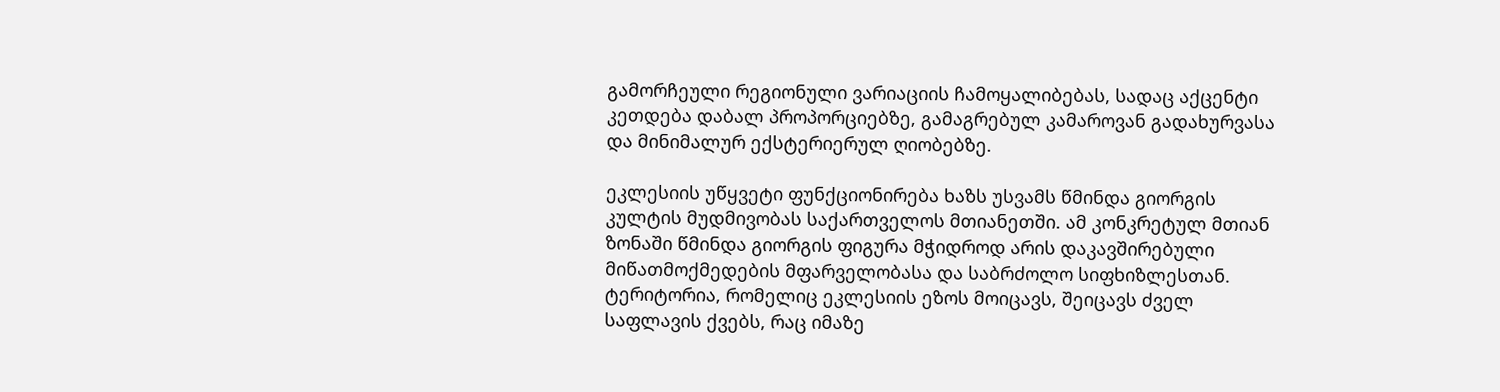გამორჩეული რეგიონული ვარიაციის ჩამოყალიბებას, სადაც აქცენტი კეთდება დაბალ პროპორციებზე, გამაგრებულ კამაროვან გადახურვასა და მინიმალურ ექსტერიერულ ღიობებზე.

ეკლესიის უწყვეტი ფუნქციონირება ხაზს უსვამს წმინდა გიორგის კულტის მუდმივობას საქართველოს მთიანეთში. ამ კონკრეტულ მთიან ზონაში წმინდა გიორგის ფიგურა მჭიდროდ არის დაკავშირებული მიწათმოქმედების მფარველობასა და საბრძოლო სიფხიზლესთან. ტერიტორია, რომელიც ეკლესიის ეზოს მოიცავს, შეიცავს ძველ საფლავის ქვებს, რაც იმაზე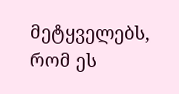მეტყველებს, რომ ეს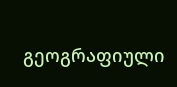გეოგრაფიული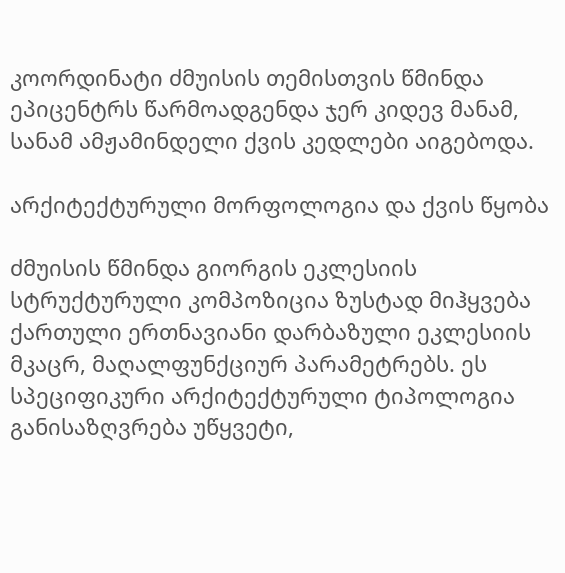კოორდინატი ძმუისის თემისთვის წმინდა ეპიცენტრს წარმოადგენდა ჯერ კიდევ მანამ, სანამ ამჟამინდელი ქვის კედლები აიგებოდა.

არქიტექტურული მორფოლოგია და ქვის წყობა

ძმუისის წმინდა გიორგის ეკლესიის სტრუქტურული კომპოზიცია ზუსტად მიჰყვება ქართული ერთნავიანი დარბაზული ეკლესიის მკაცრ, მაღალფუნქციურ პარამეტრებს. ეს სპეციფიკური არქიტექტურული ტიპოლოგია განისაზღვრება უწყვეტი,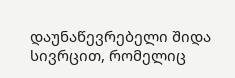დაუნაწევრებელი შიდა სივრცით, რომელიც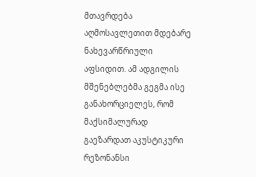მთავრდება აღმოსავლეთით მდებარე ნახევარწრიული აფსიდით. ამ ადგილის მშენებლებმა გეგმა ისე განახორციელეს, რომ მაქსიმალურად გაეზარდათ აკუსტიკური რეზონანსი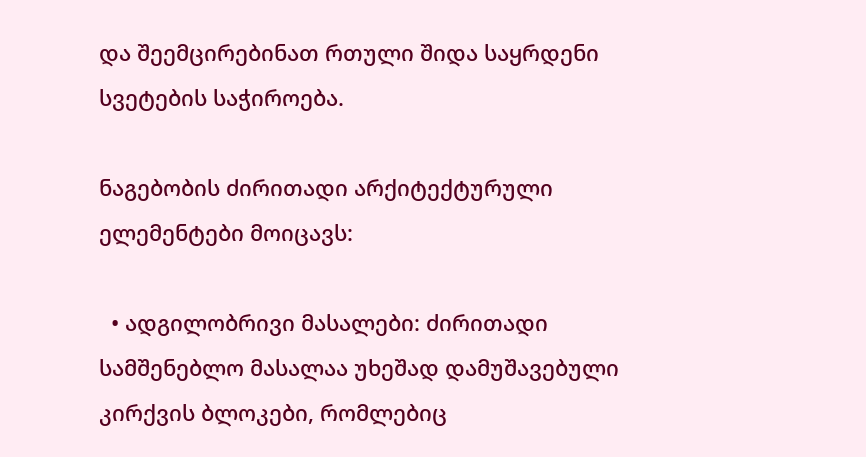და შეემცირებინათ რთული შიდა საყრდენი სვეტების საჭიროება.

ნაგებობის ძირითადი არქიტექტურული ელემენტები მოიცავს:

  • ადგილობრივი მასალები: ძირითადი სამშენებლო მასალაა უხეშად დამუშავებული კირქვის ბლოკები, რომლებიც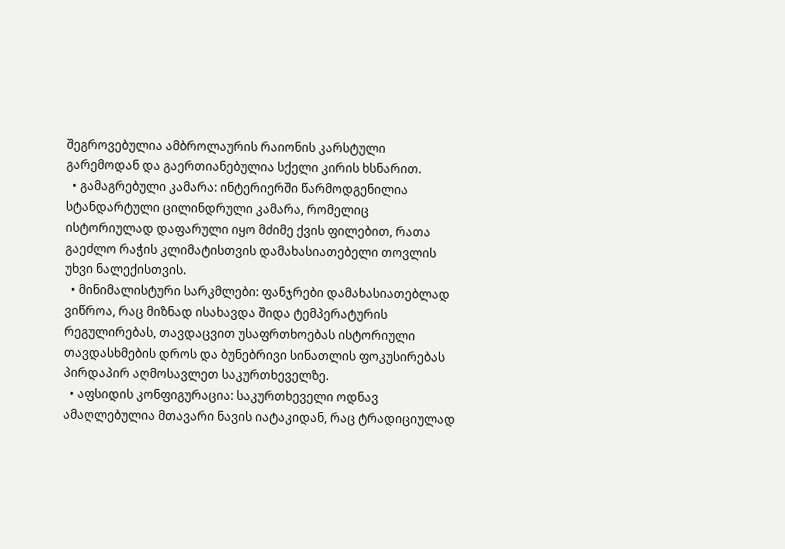შეგროვებულია ამბროლაურის რაიონის კარსტული გარემოდან და გაერთიანებულია სქელი კირის ხსნარით.
  • გამაგრებული კამარა: ინტერიერში წარმოდგენილია სტანდარტული ცილინდრული კამარა, რომელიც ისტორიულად დაფარული იყო მძიმე ქვის ფილებით, რათა გაეძლო რაჭის კლიმატისთვის დამახასიათებელი თოვლის უხვი ნალექისთვის.
  • მინიმალისტური სარკმლები: ფანჯრები დამახასიათებლად ვიწროა, რაც მიზნად ისახავდა შიდა ტემპერატურის რეგულირებას, თავდაცვით უსაფრთხოებას ისტორიული თავდასხმების დროს და ბუნებრივი სინათლის ფოკუსირებას პირდაპირ აღმოსავლეთ საკურთხეველზე.
  • აფსიდის კონფიგურაცია: საკურთხეველი ოდნავ ამაღლებულია მთავარი ნავის იატაკიდან, რაც ტრადიციულად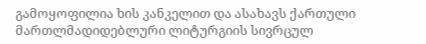გამოყოფილია ხის კანკელით და ასახავს ქართული მართლმადიდებლური ლიტურგიის სივრცულ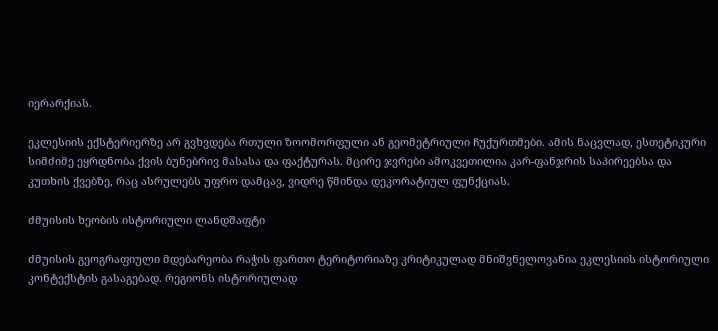იერარქიას.

ეკლესიის ექსტერიერზე არ გვხვდება რთული ზოომორფული ან გეომეტრიული ჩუქურთმები. ამის ნაცვლად, ესთეტიკური სიმძიმე ეყრდნობა ქვის ბუნებრივ მასასა და ფაქტურას. მცირე ჯვრები ამოკვეთილია კარ-ფანჯრის საპირეებსა და კუთხის ქვებზე, რაც ასრულებს უფრო დამცავ, ვიდრე წმინდა დეკორატიულ ფუნქციას.

ძმუისის ხეობის ისტორიული ლანდშაფტი

ძმუისის გეოგრაფიული მდებარეობა რაჭის ფართო ტერიტორიაზე კრიტიკულად მნიშვნელოვანია ეკლესიის ისტორიული კონტექსტის გასაგებად. რეგიონს ისტორიულად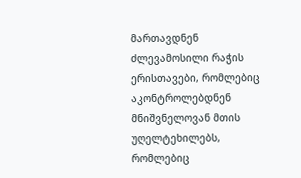მართავდნენ ძლევამოსილი რაჭის ერისთავები, რომლებიც აკონტროლებდნენ მნიშვნელოვან მთის უღელტეხილებს, რომლებიც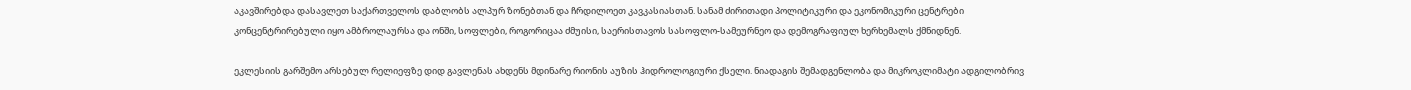აკავშირებდა დასავლეთ საქართველოს დაბლობს ალპურ ზონებთან და ჩრდილოეთ კავკასიასთან. სანამ ძირითადი პოლიტიკური და ეკონომიკური ცენტრები კონცენტრირებული იყო ამბროლაურსა და ონში, სოფლები, როგორიცაა ძმუისი, საერისთავოს სასოფლო-სამეურნეო და დემოგრაფიულ ხერხემალს ქმნიდნენ.

ეკლესიის გარშემო არსებულ რელიეფზე დიდ გავლენას ახდენს მდინარე რიონის აუზის ჰიდროლოგიური ქსელი. ნიადაგის შემადგენლობა და მიკროკლიმატი ადგილობრივ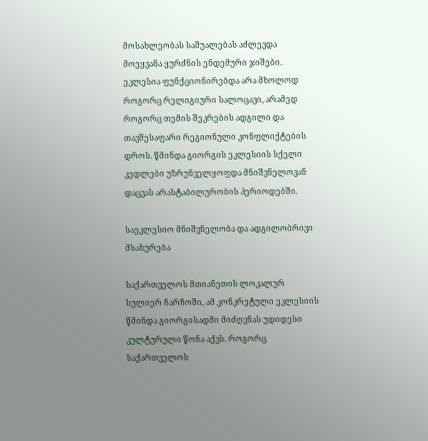მოსახლეობას საშუალებას აძლევდა მოეყვანა ყურძნის ენდემური ჯიშები. ეკლესია ფუნქციონირებდა არა მხოლოდ როგორც რელიგიური სალოცავი, არამედ როგორც თემის შეკრების ადგილი და თავშესაფარი რეგიონული კონფლიქტების დროს. წმინდა გიორგის ეკლესიის სქელი კედლები უზრუნველყოფდა მნიშვნელოვან დაცვას არასტაბილურობის პერიოდებში.

საეკლესიო მნიშვნელობა და ადგილობრივი მსახურება

საქართველოს მთიანეთის ლოკალურ სულიერ ჩარჩოში, ამ კონკრეტული ეკლესიის წმინდა გიორგისადმი მიძღვნას უდიდესი კულტურული წონა აქვს. როგორც საქართველოს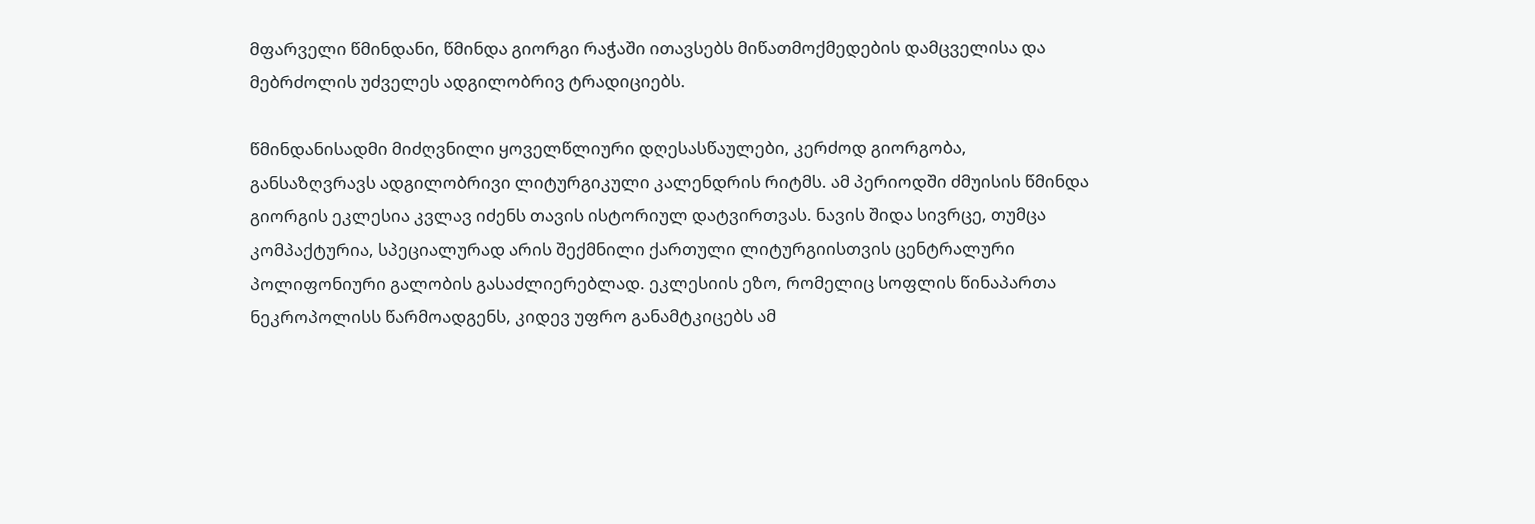მფარველი წმინდანი, წმინდა გიორგი რაჭაში ითავსებს მიწათმოქმედების დამცველისა და მებრძოლის უძველეს ადგილობრივ ტრადიციებს.

წმინდანისადმი მიძღვნილი ყოველწლიური დღესასწაულები, კერძოდ გიორგობა, განსაზღვრავს ადგილობრივი ლიტურგიკული კალენდრის რიტმს. ამ პერიოდში ძმუისის წმინდა გიორგის ეკლესია კვლავ იძენს თავის ისტორიულ დატვირთვას. ნავის შიდა სივრცე, თუმცა კომპაქტურია, სპეციალურად არის შექმნილი ქართული ლიტურგიისთვის ცენტრალური პოლიფონიური გალობის გასაძლიერებლად. ეკლესიის ეზო, რომელიც სოფლის წინაპართა ნეკროპოლისს წარმოადგენს, კიდევ უფრო განამტკიცებს ამ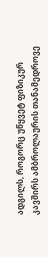ადგილს, როგორც უწყვეტ ფიზიკურ კავშირს ამბროლაურის თანამედროვე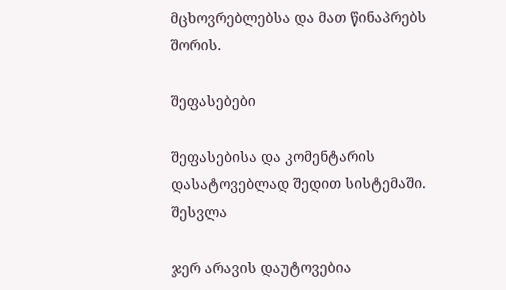მცხოვრებლებსა და მათ წინაპრებს შორის.

შეფასებები

შეფასებისა და კომენტარის დასატოვებლად შედით სისტემაში. შესვლა

ჯერ არავის დაუტოვებია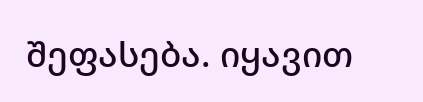შეფასება. იყავით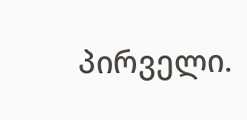პირველი.